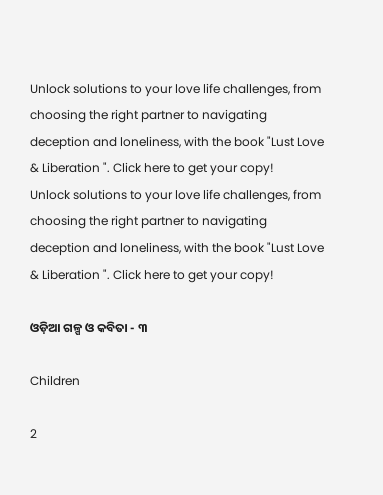Unlock solutions to your love life challenges, from choosing the right partner to navigating deception and loneliness, with the book "Lust Love & Liberation ". Click here to get your copy!
Unlock solutions to your love life challenges, from choosing the right partner to navigating deception and loneliness, with the book "Lust Love & Liberation ". Click here to get your copy!

ଓଡ଼ିଆ ଗଳ୍ପ ଓ କବିତା - ୩

Children

2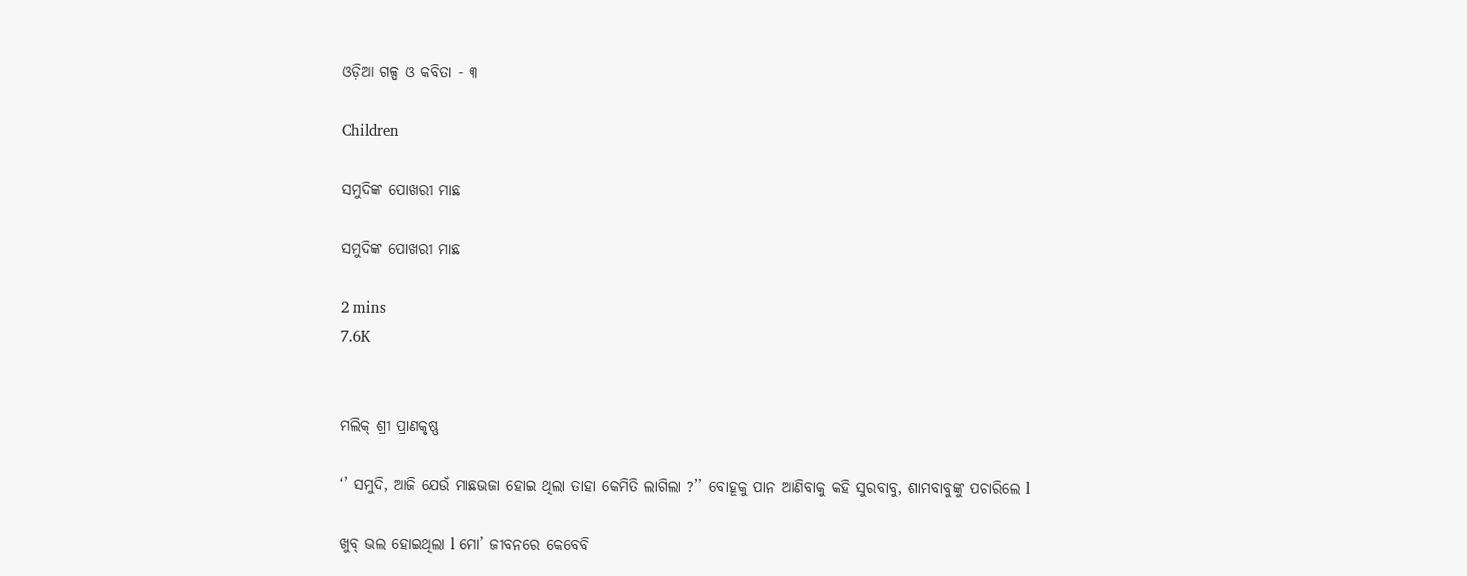ଓଡ଼ିଆ ଗଳ୍ପ ଓ କବିତା - ୩

Children

ସମୁଦିଙ୍କ ପୋଖରୀ ମାଛ

ସମୁଦିଙ୍କ ପୋଖରୀ ମାଛ

2 mins
7.6K


ମଲିକ୍ ଶ୍ରୀ ପ୍ରାଣକୃଷ୍ଣ

‘’ ସମୁଦି, ଆଜି ଯେଉଁ ମାଛଭଜା ହୋଇ ଥିଲା ତାହା କେମିତି ଲାଗିଲା ?’’ ବୋହୂକୁ ପାନ ଆଣିବାକୁ କହି ସୁରବାବୁ, ଶାମବାବୁଙ୍କୁ ପଚାରିଲେ l

ଖୁବ୍ ଭଲ ହୋଇଥିଲା l ମୋ’ ଜୀବନରେ କେବେବି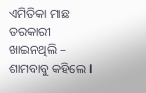ଏମିତିକା ମାଛ ତରକାରୀ ଖାଇନଥିଲି – ଶାମବାବୁ କହିଲେ l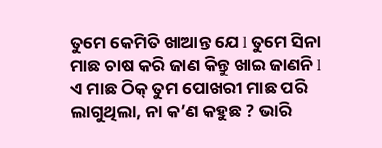ତୁମେ କେମିତି ଖାଆନ୍ତ ଯେ l ତୁମେ ସିନା ମାଛ ଚାଷ କରି ଜାଣ କିନ୍ତୁ ଖାଇ ଜାଣନି l ଏ ମାଛ ଠିକ୍ ତୁମ ପୋଖରୀ ମାଛ ପରି ଲାଗୁଥିଲା, ନା କ’ଣ କହୁଛ ? ଭାରି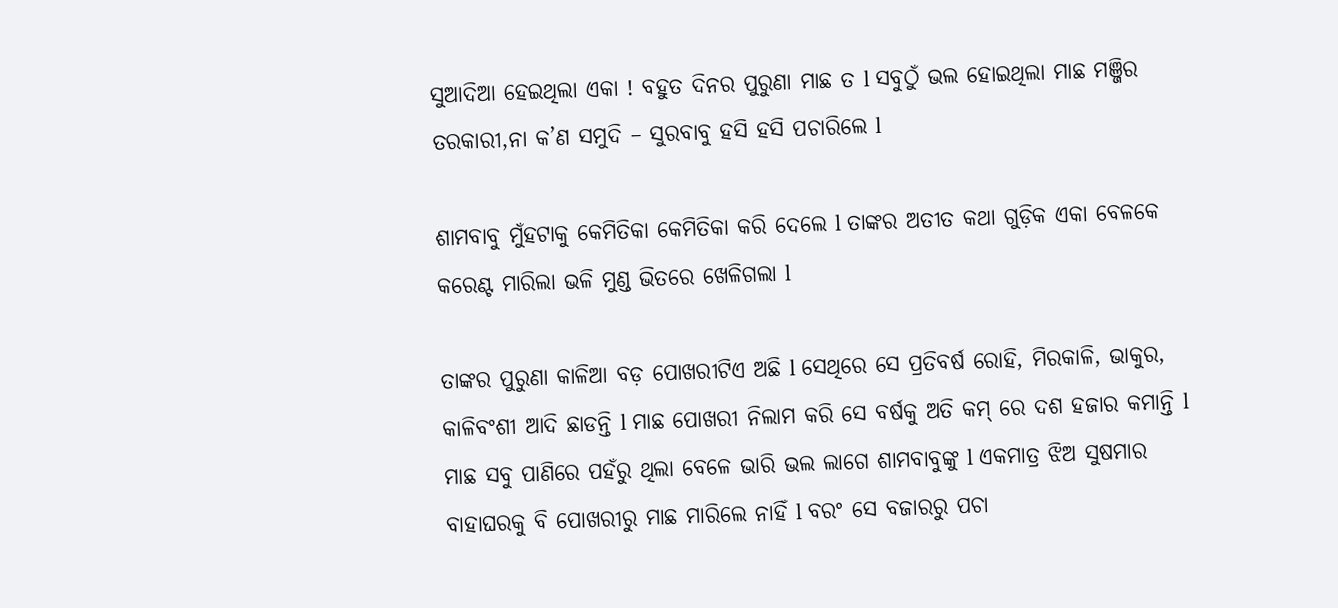ସୁଆଦିଆ ହେଇଥିଲା ଏକା ! ବହୁତ ଦିନର ପୁରୁଣା ମାଛ ତ l ସବୁଠୁଁ ଭଲ ହୋଇଥିଲା ମାଛ ମଞ୍ଜିର ତରକାରୀ,ନା କ’ଣ ସମୁଦି – ସୁରବାବୁ ହସି ହସି ପଚାରିଲେ l

ଶାମବାବୁ ମୁଁହଟାକୁ କେମିତିକା କେମିତିକା କରି ଦେଲେ l ତାଙ୍କର ଅତୀତ କଥା ଗୁଡ଼ିକ ଏକା ବେଳକେ କରେଣ୍ଟ ମାରିଲା ଭଳି ମୁଣ୍ଡ ଭିତରେ ଖେଳିଗଲା l

ତାଙ୍କର ପୁରୁଣା କାଳିଆ ବଡ଼ ପୋଖରୀଟିଏ ଅଛି l ସେଥିରେ ସେ ପ୍ରତିବର୍ଷ ରୋହି, ମିରକାଳି, ଭାକୁର, କାଳିବଂଶୀ ଆଦି ଛାଡନ୍ତି l ମାଛ ପୋଖରୀ ନିଲାମ କରି ସେ ବର୍ଷକୁ ଅତି କମ୍ ରେ ଦଶ ହଜାର କମାନ୍ତି l ମାଛ ସବୁ ପାଣିରେ ପହଁରୁ ଥିଲା ବେଳେ ଭାରି ଭଲ ଲାଗେ ଶାମବାବୁଙ୍କୁ l ଏକମାତ୍ର ଝିଅ ସୁଷମାର ବାହାଘରକୁ ବି ପୋଖରୀରୁ ମାଛ ମାରିଲେ ନାହିଁ l ବରଂ ସେ ବଜାରରୁ ପଚା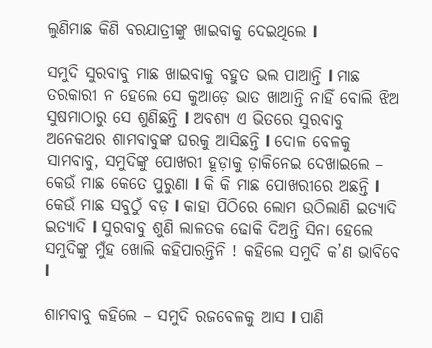ଲୁଣିମାଛ କିଣି ବରଯାତ୍ରୀଙ୍କୁ ଖାଇବାକୁ ଦେଇଥିଲେ l

ସମୁଦି ସୁରବାବୁ ମାଛ ଖାଇବାକୁ ବହୁତ ଭଲ ପାଆନ୍ତି l ମାଛ ତରକାରୀ ନ ହେଲେ ସେ କୁଆଡ଼େ ଭାତ ଖାଆନ୍ତି ନାହିଁ ବୋଲି ଝିଅ ସୁଷମାଠାରୁ ସେ ଶୁଣିଛନ୍ତି l ଅବଶ୍ୟ ଏ ଭିତରେ ସୁରବାବୁ ଅନେକଥର ଶାମବାବୁଙ୍କ ଘରକୁ ଆସିଛନ୍ତି l ଦୋଳ ବେଳକୁ ସାମବାବୁ, ସମୁଦିଙ୍କୁ ପୋଖରୀ ହୂଡ଼ାକୁ ଡ଼ାକିନେଇ ଦେଖାଇଲେ – କେଉଁ ମାଛ କେତେ ପୁରୁଣା l କି କି ମାଛ ପୋଖରୀରେ ଅଛନ୍ତି l କେଉଁ ମାଛ ସବୁଠୁଁ ବଡ଼ l କାହା ପିଠିରେ ଲୋମ ଉଠିଲାଣି ଇତ୍ୟାଦି ଇତ୍ୟାଦି l ସୁରବାବୁ ଶୁଣି ଲାଳତକ ଢୋକି ଦିଅନ୍ତି ସିନା ହେଲେ ସମୁଦିଙ୍କୁ ମୁଁହ ଖୋଲି କହିପାରନ୍ତିନି ! କହିଲେ ସମୁଦି କ’ଣ ଭାବିବେ l

ଶାମବାବୁ କହିଲେ – ସମୁଦି ରଜବେଳକୁ ଆସ l ପାଣି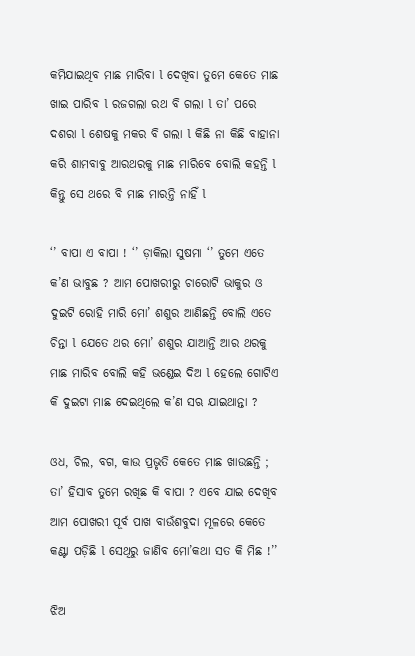କମିଯାଇଥିବ ମାଛ ମାରିବା l ଦେଖିବା ତୁମେ କେତେ ମାଛ ଖାଇ ପାରିବ l ରଜଗଲା ରଥ ବି ଗଲା l ତା’ ପରେ ଦଶରା l ଶେଷକୁ ମକର ବି ଗଲା l କିଛି ନା କିଛି ବାହାନା କରି ଶାମବାବୁ ଆରଥରକୁ ମାଛ ମାରିବେ ବୋଲି କହନ୍ତି l କିନ୍ତୁ ସେ ଥରେ ବି ମାଛ ମାରନ୍ତି ନାହିଁ l

‘’ ବାପା ଏ ବାପା ! ‘’ ଡ଼ାକିଲା ସୁଷମା ‘’ ତୁମେ ଏତେ କ’ଣ ଭାବୁଛ ? ଆମ ପୋଖରୀରୁ ଚାରୋଟି ଭାକୁର ଓ ଦୁଇଟି ରୋହି ମାରି ମୋ’ ଶଶୁର ଆଣିଛନ୍ତି ବୋଲି ଏତେ ଚିନ୍ତା l ଯେତେ ଥର ମୋ’ ଶଶୁର ଯାଆନ୍ତି ଆର ଥରକୁ ମାଛ ମାରିବ ବୋଲି କହି ଭଣ୍ଡେଇ ଦିଅ l ହେଲେ ଗୋଟିଏ କି ଦୁଇଟା ମାଛ ଦେଇଥିଲେ କ’ଣ ସଋ ଯାଇଥାନ୍ତା ?

ଓଧ, ଚିଲ, ବଗ, କାଉ ପ୍ରଭୃତି କେତେ ମାଛ ଖାଉଛନ୍ତି ; ତା’ ହିସାବ ତୁମେ ରଖିଛ କି ବାପା ? ଏବେ ଯାଇ ଦେଖିବ ଆମ ପୋଖରୀ ପୂର୍ବ ପାଖ ବାଉଁଶବୁଦା ମୂଳରେ କେତେ କଣ୍ଟା ପଡ଼ିଛି l ସେଥିରୁ ଜାଣିବ ମୋ’କଥା ସତ କି ମିଛ !’’

ଝିଅ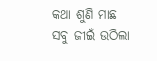କଥା ଶୁଣି ମାଛ ସବୁ ଜୀଇଁ ଉଠିଲା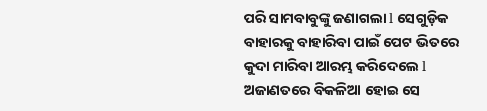ପରି ସାମବାବୁଙ୍କୁ ଜଣାଗଲା l ସେଗୁଡ଼ିକ ବାହାରକୁ ବାହାରିବା ପାଇଁ ପେଟ ଭିତରେ କୁଦା ମାରିବା ଆରମ୍ଭ କରିଦେଲେ l ଅଜାଣତରେ ବିକଳିଆ ହୋଇ ସେ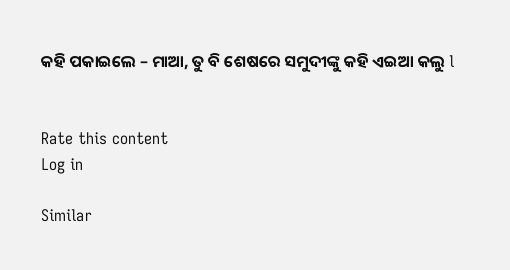କହି ପକାଇଲେ – ମାଆ, ତୁ ବି ଶେଷରେ ସମୁଦୀଙ୍କୁ କହି ଏଇଆ କଲୁ l


Rate this content
Log in

Similar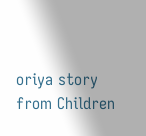oriya story from Children